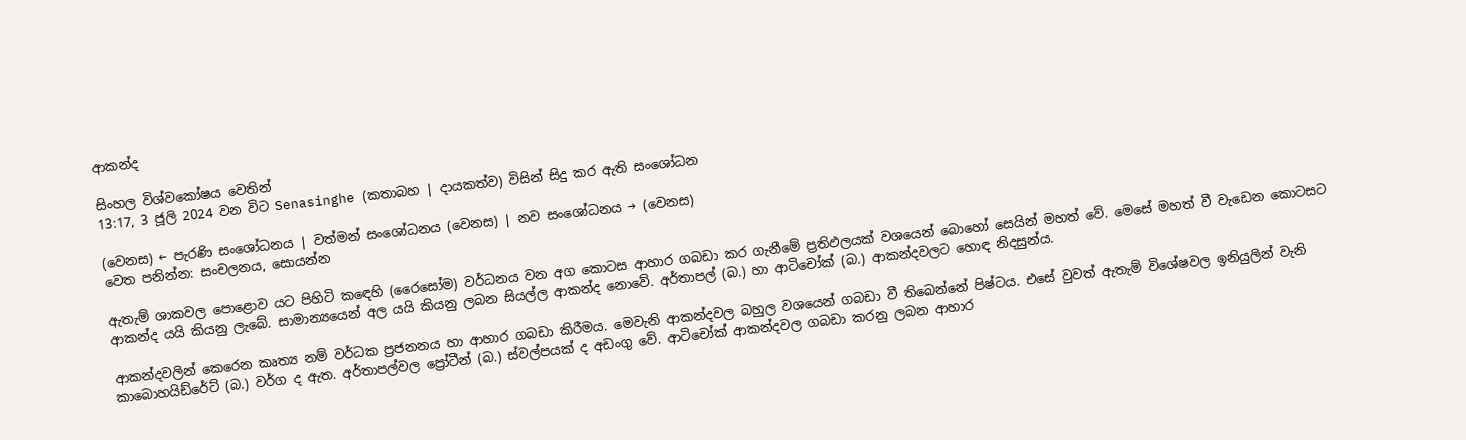ආකන්ද

සිංහල විශ්වකෝෂය වෙතින්
13:17, 3 ජූලි 2024 වන විට Senasinghe (කතාබහ | දායකත්ව) විසින් සිදු කර ඇති සංශෝධන

(වෙනස) ← පැරණි සංශෝධනය | වත්මන් සංශෝධනය (වෙනස) | නව සංශෝධනය → (වෙනස)
වෙත පනින්න: සංචලනය, සොයන්න

ඇතැම් ශාකවල පොළොව යට පිහිටි කඳෙහි (රෛසෝම) වර්ධනය වන අග කොටස ආහාර ගබඩා කර ගැනීමේ ප්‍රතිඵලයක් වශයෙන් බොහෝ සෙයින් මහත් වේ. මෙසේ මහත් වී වැඩෙන කොටසට ආකන්ද යයි කියනු ලැබේ. සාමාන්‍යයෙන් අල යයි කියනු ලබන සියල්ල ආකන්ද නොවේ. අර්තාපල් (බ.) හා ආටිචෝක් (බ.) ආකන්දවලට හොඳ නිදසුන්ය.

ආකන්දවලින් කෙරෙන කෘත්‍ය නම් වර්ධක ප්‍රජනනය හා ආහාර ගබඩා කිරීමය. මෙවැනි ආකන්දවල බහුල වශයෙන් ගබඩා වී තිබෙන්නේ පිෂ්ටය. එසේ වුවත් ඇතැම් විශේෂවල ඉනියුලින් වැනි කාබොහයිඩ්රේට් (බ.) වර්ග ද ඇත. අර්තාපල්වල ප්‍රෝටීන් (බ.) ස්වල්පයක් ද අඩංගු වේ. ආටිචෝක් ආකන්දවල ගබඩා කරනු ලබන ආහාර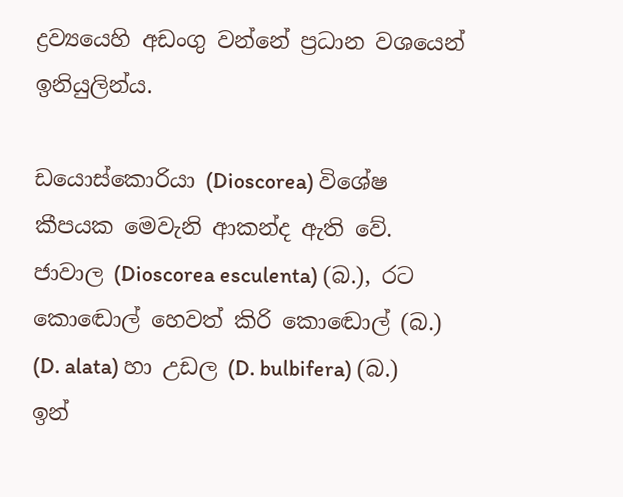ද්‍රව්‍යයෙහි අඩංගු වන්නේ ප්‍රධාන වශයෙන් ඉනියුලින්ය.

ඩයොස්කොරියා (Dioscorea) විශේෂ කීපයක මෙවැනි ආකන්ද ඇති වේ. ජාවාල (Dioscorea esculenta) (බ.), රට කො‍ඬොල් හෙවත් කිරි කො‍ඬොල් (බ.) (D. alata) හා උඩල (D. bulbifera) (බ.) ඉන්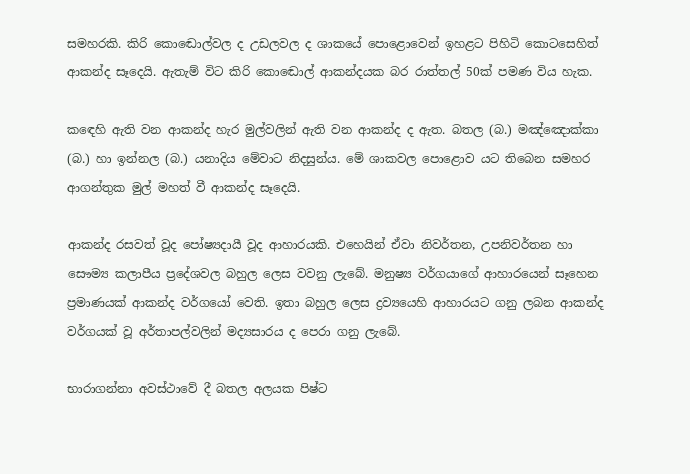සමහරකි. කිරි කො‍ඬොල්වල ද උඩලවල ද ශාකයේ පොළොවෙන් ඉහළට පිහිටි කොටසෙහිත් ආකන්ද සෑදෙයි. ඇතැම් විට කිරි කොඬොල් ආකන්දයක බර රාත්තල් 50ක් පමණ විය හැක.

කඳෙහි ඇති වන ආකන්ද හැර මුල්වලින් ඇති වන ආකන්ද ද ඇත. බතල (බ.) මඤ්ඤොක්කා (බ.) හා ඉන්නල (බ.) යනාදිය මේවාට නිදසුන්ය. මේ ශාකවල පොළොව යට තිබෙන සමහර ආගන්තුක මුල් මහත් වී ආකන්ද සෑදෙයි.

ආකන්ද රසවත් වූද පෝෂ්‍යදායී වූද ආහාරයකි. එහෙයින් ඒවා නිවර්තන, උපනිවර්තන හා සෞම්‍ය කලාපීය ප්‍රදේශවල බහුල ලෙස වවනු ලැබේ. මනුෂ්‍ය වර්ගයාගේ ආහාරයෙන් සෑහෙන ප්‍රමාණයක් ආකන්ද වර්ගයෝ වෙති. ඉතා බහුල ලෙස ද්‍රව්‍යයෙහි ආහාරයට ගනු ලබන ආකන්ද වර්ගයක් වූ අර්තාපල්වලින් මද්‍යසාරය ද පෙරා ගනු ලැබේ.

භාරාගන්නා අවස්ථාවේ දී බතල අලයක පිෂ්ට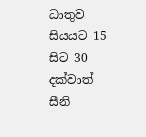ධාතුව සියයට 15 සිට 30 දක්වාත් සීනි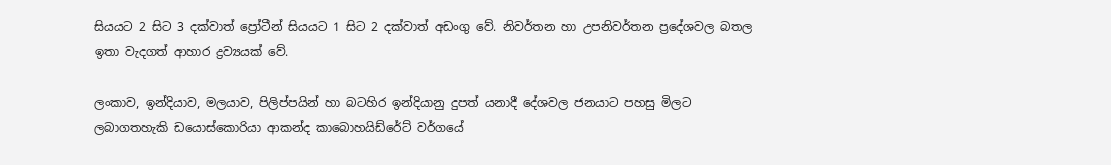සියයට 2 සිට 3 දක්වාත් ප්‍රෝටීන් සියයට 1 සිට 2 දක්වාත් අඩංගු වේ. නිවර්තන හා උපනිවර්තන ප්‍රදේශවල බතල ඉතා වැදගත් ආහාර ද්‍රව්‍යයක් වේ.

ලංකාව, ඉන්දියාව, මලයාව, පිලිප්පයින් හා බටහිර ඉන්දියානු දුපත් යනාදී දේශවල ජනයාට පහසු මිලට ලබාගතහැකි ඩයොස්කොරියා ආකන්ද කාබොහයිඩ්රේට් වර්ගයේ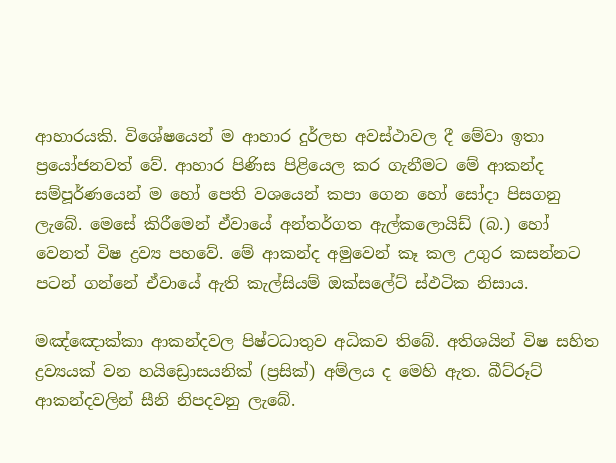ආහාරයකි. විශේෂයෙන් ම ආහාර දුර්ලභ අවස්ථාවල දී මේවා ඉතා ප්‍රයෝජනවත් වේ. ආහාර පිණිස පිළියෙල කර ගැනීමට මේ ආකන්ද සම්පූර්ණයෙන් ම හෝ පෙති වශයෙන් කපා ගෙන හෝ සෝදා පිසගනු ලැබේ. මෙසේ කිරීමෙන් ඒවායේ අන්තර්ගත ඇල්කලොයිඩ් (බ.) හෝ වෙනත් විෂ ද්‍රව්‍ය පහවේ. මේ ආකන්ද අමුවෙන් කෑ කල උගුර කසන්නට පටන් ගන්නේ ඒවායේ ඇති කැල්සියම් ඔක්සලේට් ස්ඵටික නිසාය.

මඤ්ඤොක්කා ආකන්දවල පිෂ්ටධාතුව අධිකව තිබේ. අතිශයින් විෂ සහිත ද්‍රව්‍යයක් වන හයිඩ්‍රොසයනික් (ප්‍රසික්) අම්ලය ද මෙහි ඇත. බීට්රූට් ආකන්දවලින් සීනි නිපදවනු ලැබේ.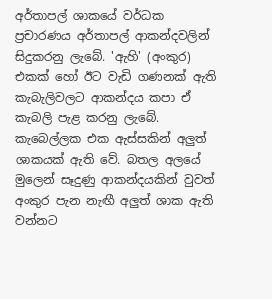අර්තාපල් ශාකයේ වර්ධක ප්‍රචාරණය අර්තාපල් ආකන්දවලින් සිදුකරනු ලැබේ. 'ඇහි' (අංකුර) එකක් හෝ ඊට වැඩි ගණනක් ඇති කැබැලිවලට ආකන්දය කපා ඒ කැබලි පැළ කරනු ලැබේ. කැබෙල්ලක එක ඇස්සකින් අලුත් ශාකයක් ඇති වේ. බතල අලයේ මුලෙන් සෑදුණු ආකන්දයකින් වුවත් අංකුර පැන නැඟී අලුත් ශාක ඇති වන්නට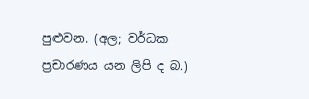පුළුවන. (අල; වර්ධක ප්‍රචාරණය යන ලිපි ද බ.)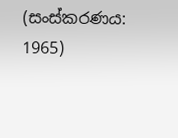(සංස්කරණය: 1965)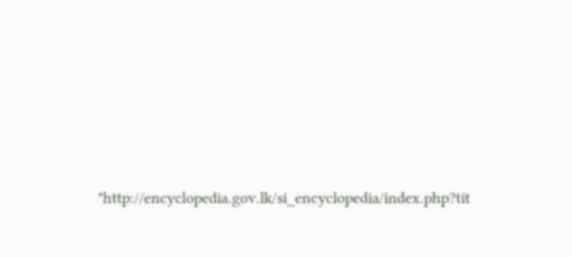"http://encyclopedia.gov.lk/si_encyclopedia/index.php?tit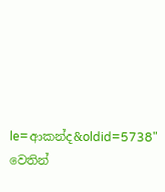le=ආකන්ද&oldid=5738" වෙතින්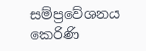සම්ප්‍රවේශනය කෙරිණි